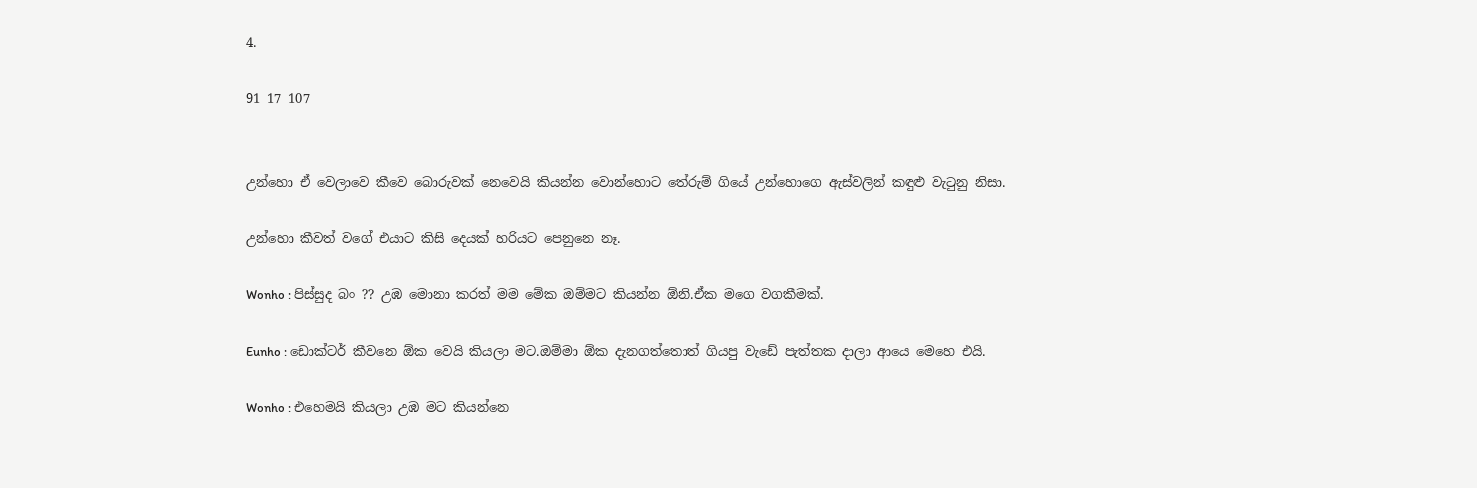4.

91 17 107


උන්හො ඒ වෙලාවෙ කීවෙ බොරුවක් නෙවෙයි කියන්න වොන්හොට තේරුම් ගියේ උන්හොගෙ ඇස්වලින් කඳුළු වැටුනු නිසා.

උන්හො කීවත් වගේ එයාට කිසි දෙයක් හරියට පෙනුනෙ නෑ.

Wonho : පිස්සුද බං ?? උඹ මොනා කරත් මම මේක ඔම්මට කියන්න ඕනි.ඒක මගෙ වගකීමක්.

Eunho : ඩොක්ටර් කීවනෙ ඕක වෙයි කියලා මට.ඔම්මා ඕක දැනගත්තොත් ගියපු වැඩේ පැත්තක දාලා ආයෙ මෙහෙ එයි.

Wonho : එහෙමයි කියලා උඹ මට කියන්නෙ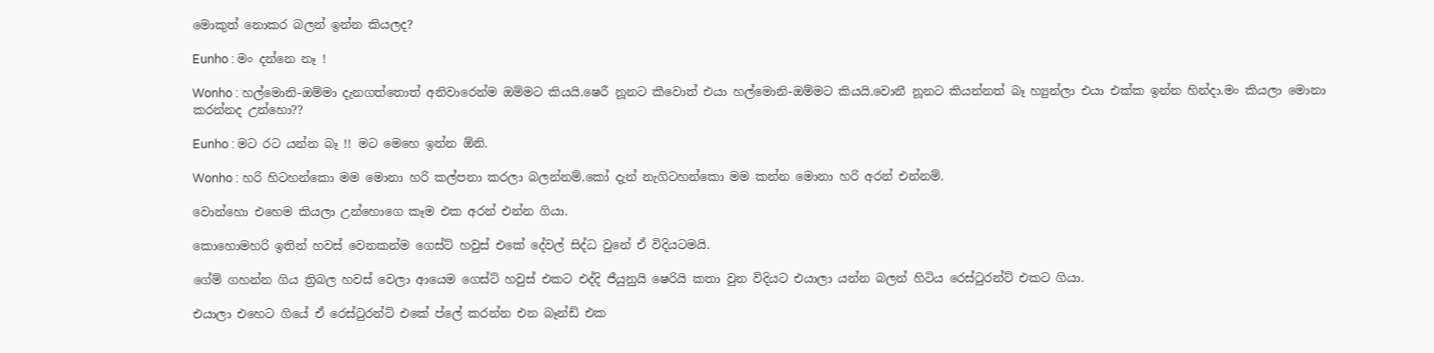මොකුත් නොකර බලන් ඉන්න කියලද?

Eunho : මං දන්නෙ නෑ !

Wonho : හල්මොනි-ඔම්මා දැනගත්තොත් අනිවාරෙන්ම ඔම්මට කියයි.ෂෙරී නූනට කීවොත් එයා හල්මොනි-ඔම්මට කියයි.වොනී නූනට කියන්නත් බෑ හ්‍යුන්ලා එයා එක්ක ඉන්න හින්දා.මං කියලා මොනා කරන්නද උන්හො??

Eunho : මට රට යන්න බෑ !! මට මෙහෙ ඉන්න ඕනි.

Wonho : හරි හිටහන්කො මම මොනා හරි කල්පනා කරලා බලන්නම්.කෝ දැන් නැගිටහන්කො මම කන්න මොනා හරි අරන් එන්නම්.

වොන්හො එහෙම කියලා උන්හොගෙ කෑම එක අරන් එන්න ගියා.

කොහොමහරි ඉතින් හවස් වෙනකන්ම ගෙස්ට් හවුස් එකේ දේවල් සිද්ධ වුනේ ඒ විදියටමයි.

ගේම් ගහන්න ගිය ත්‍රිබල හවස් වෙලා ආයෙම ගෙස්ට් හවුස් එකට එද්දි ජීයුනුයි ෂෙරියි කතා වුන විදියට එයාලා යන්න බලන් හිටිය රෙස්ටුරන්ට් එකට ගියා.

එයාලා එහෙට ගියේ ඒ රෙස්ටුරන්ට් එකේ ප්ලේ කරන්න එන බෑන්ඩ් එක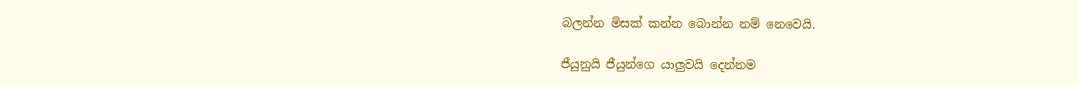බලන්න මිසක් කන්න බොන්න නම් නෙවෙයි.

ජීයුනුයි ජීයුන්ගෙ යාලුවයි දෙන්නම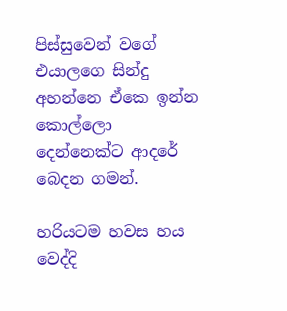පිස්සුවෙන් වගේ එයාලගෙ සින්දු අහන්නෙ ඒකෙ ඉන්න කොල්ලො දෙන්නෙක්ට ආදරේ බෙදන ගමන්.

හරියටම හවස හය වෙද්දි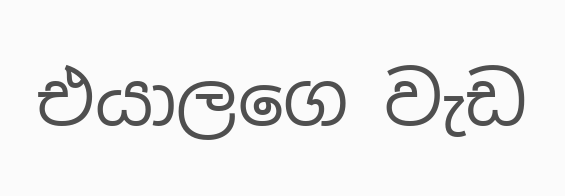එයාලගෙ වැඩ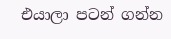එයාලා පටන් ගන්න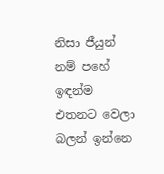නිසා ජීයුන් නම් පහේ ඉඳන්ම එතනට වෙලා බලන් ඉන්නෙ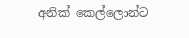අනික් කෙල්ලොන්ට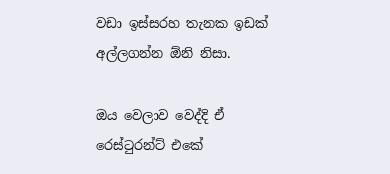වඩා ඉස්සරහ තැනක ඉඩක් අල්ලගන්න ඕනි නිසා.

ඔය වෙලාව වෙද්දි ඒ රෙස්ටුරන්ට් එකේ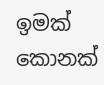ඉමක් කොනක්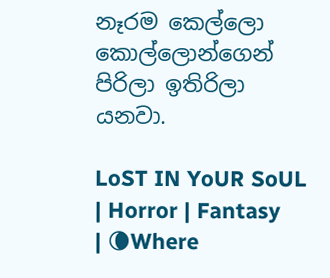නෑරම කෙල්ලො කොල්ලොන්ගෙන් පිරිලා ඉතිරිලා යනවා.

LoST IN YoUR SoUL | Horror | Fantasy | 🌘Where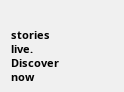stories live. Discover now